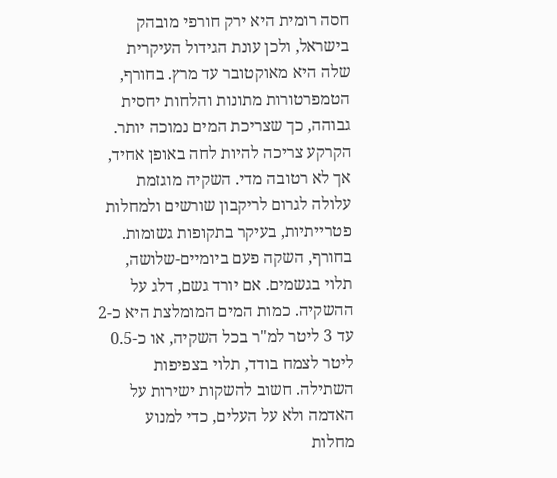חסה רומית היא ירק חורפי מובהק בישראל, ולכן עונת הגידול העיקרית שלה היא מאוקטובר עד מרץ. בחורף, הטמפרטורות מתונות והלחות יחסית גבוהה, כך שצריכת המים נמוכה יותר. הקרקע צריכה להיות לחה באופן אחיד, אך לא רטובה מדי. השקיה מוגזמת עלולה לגרום לריקבון שורשים ולמחלות פטרייתיות, בעיקר בתקופות גשומות.
בחורף, השקה פעם ביומיים-שלושה, תלוי בגשמים. אם יורד גשם, דלג על ההשקיה. כמות המים המומלצת היא כ-2 עד 3 ליטר למ"ר בכל השקיה, או כ-0.5 ליטר לצמח בודד, תלוי בצפיפות השתילה. חשוב להשקות ישירות על האדמה ולא על העלים, כדי למנוע מחלות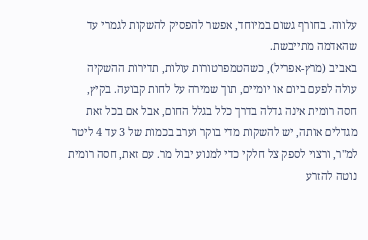עלווה. בחורף גשום במיוחד, אפשר להפסיק להשקות לגמרי עד שהאדמה מתייבשת.
באביב (מרץ-אפריל), כשהטמפרטורות עולות, תדירות ההשקיה עולה לפעם ביום או יומיים, תוך שמירה על לחות קבועה. בקיץ, חסה רומית אינה גדלה בדרך כלל בגלל החום, אבל אם בכל זאת מגדלים אותה, יש להשקות מדי בוקר וערב בכמות של 3 עד 4 ליטר למ"ר, ורצוי לספק צל חלקי כדי למנוע יבול מר. עם זאת, חסה רומית נוטה להזרע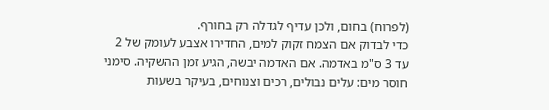(לפרוח) בחום, ולכן עדיף לגדלה רק בחורף.
כדי לבדוק אם הצמח זקוק למים, החדירו אצבע לעומק של 2 עד 3 ס"מ באדמה. אם האדמה יבשה, הגיע זמן ההשקיה. סימני חוסר מים: עלים נבולים, רכים וצנוחים, בעיקר בשעות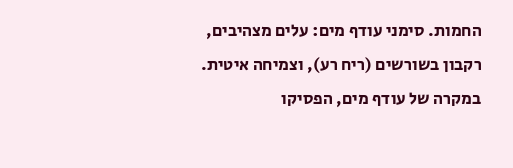החמות. סימני עודף מים: עלים מצהיבים, רקבון בשורשים (ריח רע), וצמיחה איטית. במקרה של עודף מים, הפסיקו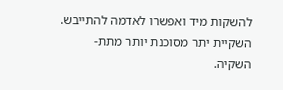להשקות מיד ואפשרו לאדמה להתייבש. השקיית יתר מסוכנת יותר מתת-השקיה.